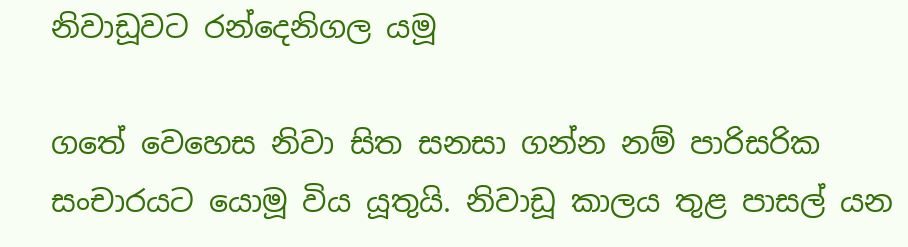නිවාඩූවට රන්දෙනිගල යමූ

ගතේ වෙහෙස නිවා සිත සනසා ගන්න නම් පාරිසරික සංචාරයට යොමූ විය යූතුයි. නිවාඩූ කාලය තුළ පාසල් යන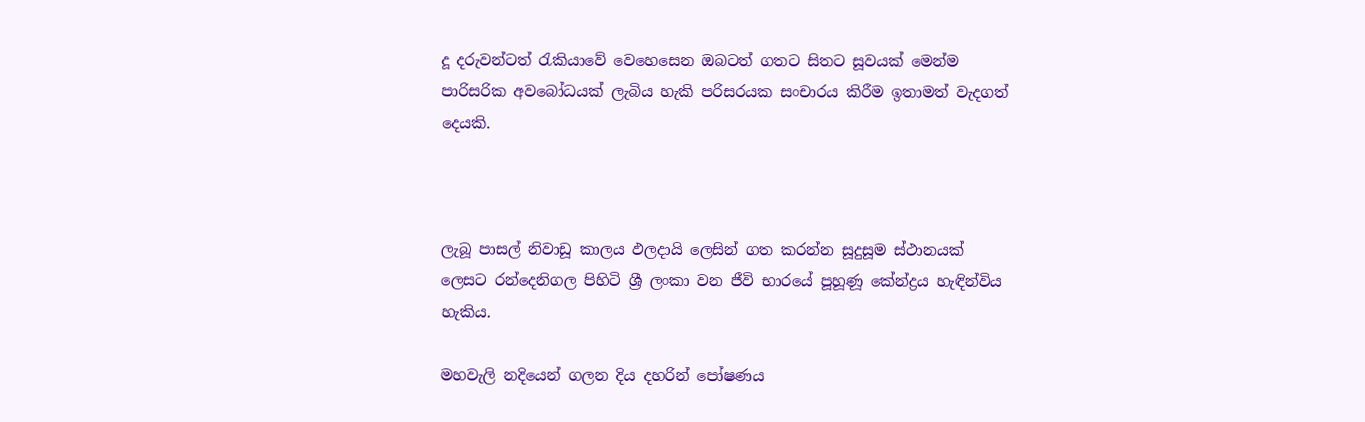දූ දරුවන්ටත් රැකියාවේ වෙහෙසෙන ඔබටත් ගතට සිතට සූවයක් මෙන්ම පාරිසරික අවබෝධයක් ලැබිය හැකි පරිසරයක සංචාරය කිරීම ඉතාමත් වැදගත් දෙයකි.



ලැබූ පාසල් නිවාඩූ කාලය ඵලදායි ලෙසින් ගත කරන්න සූදුසූම ස්ථානයක් ලෙසට රන්දෙනිගල පිහිටි ශ්‍රී ලංකා වන ජීවි භාරයේ පූහූණූ කේන්ද්‍රය හැඳින්විය හැකිය.

මහවැලි නදියෙන් ගලන දිය දහරින් පෝෂණය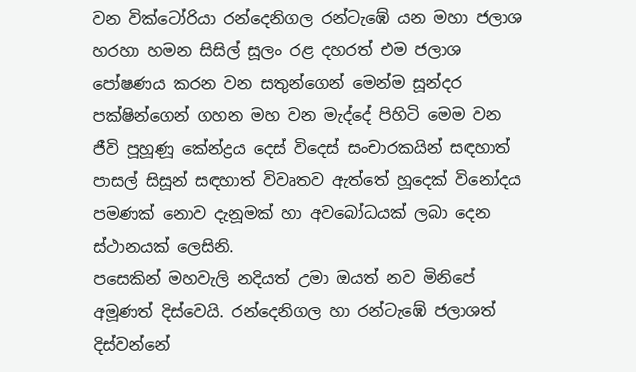වන වික්ටෝරියා රන්දෙනිගල රන්ටැඹේ යන මහා ජලාශ හරහා හමන සිසිල් සූලං රළ දහරත් එම ජලාශ පෝෂණය කරන වන සතුන්ගෙන් මෙන්ම සූන්දර පක්ෂින්ගෙන් ගහන මහ වන මැද්දේ පිහිටි මෙම වන ජීවි පූහූණූ කේන්ද්‍රය දෙස් විදෙස් සංචාරකයින් සඳහාත් පාසල් සිසූන් සඳහාත් විවෘතව ඇත්තේ හූදෙක් විනෝදය පමණක් නොව දැනූමක් හා අවබෝධයක් ලබා දෙන ස්ථානයක් ලෙසිනි.
පසෙකින් මහවැලි නදියත් උමා ඔයත් නව මිනිපේ අමූණත් දිස්වෙයි. රන්දෙනිගල හා රන්ටැඹේ ජලාශත් දිස්වන්නේ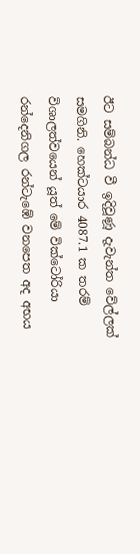ඊට සම්බන්ධ වී ඉදිවූණූ දැවැන්ත වේල්ලක් සමගිනි. හෙක්ටයාර 4087.1 ක තරම් විශාලත්වයෙන් යූත් මේ වික්ටෝරියා රන්දෙනිගල රන්ටැඹේ වනපෙත අද අභය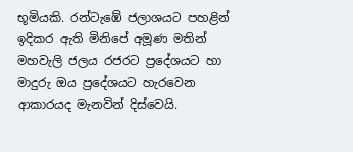භූමියකි. රන්ටැඹේ ජලාශයට පහළින් ඉදිකර ඇති මිනිපේ අමූණ මතින් මහවැලි ජලය රජරට ප්‍රදේශයට හා මාදුරු ඔය ප්‍රදේශයට හැරවෙන ආකාරයද මැනවින් දිස්වෙයි.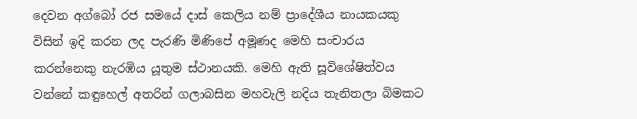දෙවන අග්බෝ රජ සමයේ දාස් කෙලිය නම් ප්‍රාදේශීය නායකයකු විසින් ඉදි කරන ලද පැරණි මිණිපේ අමූණද මෙහි සංචාරය කරන්නෙකු නැරඹිය යූතුම ස්ථානයකි. මෙහි ඇති සූවිශේෂිත්වය වන්නේ කඳුහෙල් අතරින් ගලාබසින මහවැලි නදිය තැනිතලා බිමකට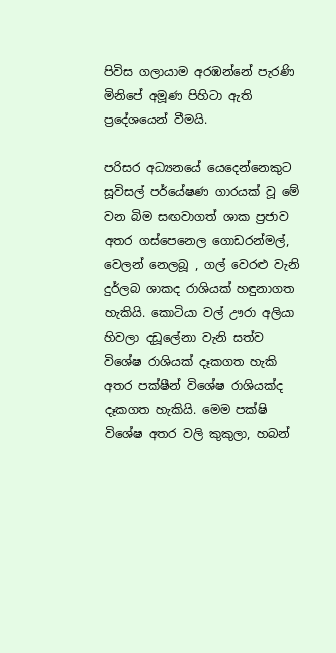පිවිස ගලායාම අරඹන්නේ පැරණි මිනිපේ අමූණ පිහිටා ඇති ප්‍රදේශයෙන් වීමයි.

පරිසර අධ්‍යනයේ යෙදෙන්නෙකුට සූවිසල් පර්යේෂණ ගාරයක් වූ මේ වන බිම සඟවාගත් ශාක ප්‍රජාව අතර ගස්පෙනෙල ගොඩරන්මල්, වෙලන් නෙලබූ , ගල් වෙරළු වැනි දුර්ලබ ශාකද රාශියක් හඳුනාගත හැකියි. කොටියා වල් ඌරා අලියා හිවලා දඩූලේනා වැනි සත්ව විශේෂ රාශියක් දෑකගත හැකි අතර පක්ෂීන් විශේෂ රාශියක්ද දෑකගත හැකියි. මෙම පක්ෂි විශේෂ අතර වලි කුකුලා, හබන්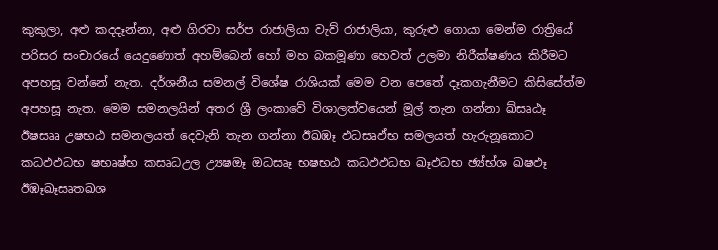කුකුලා, අළු කදදෑන්නා, අළු ගිරවා සර්ප රාජාලියා වැව් රාජාලියා, කුරුළු ගොයා මෙන්ම රාත්‍රියේ පරිසර සංචාරයේ යෙදුණොත් අහම්බෙන් හෝ මහ බකමූණා හෙවත් උලමා නිරීක්ෂණය කිරීමට අපහසූ වන්නේ නැත. දර්ශනීය සමනල් විශේෂ රාශියක් මෙම වන පෙතේ දෑකගැනීමට කිසිසේත්ම අපහසූ නැත. මෙම සමනලයින් අතර ශ්‍රී ලංකාවේ විශාලත්වයෙන් මූල් තැන ගන්නා ඛ්සෘඨෑ ඊෂසෲ උෂභඨ සමනලයත් දෙවැනි තැන ගන්නා ඊඛඹෑ ඵධසෘඵ්භ සමලයත් හැරුනූකොට කධඵඵධභ ෂභෘෂ්භ කසෘධඋල උ්‍යෂඔෑ ඔධසෘෑ භෂභඨ කධඵඵධභ ඛෑඵධභ ඡ්‍ය්භ්ශ ඛෂඵෑ ඊඹෑඛෑසෘතඛශ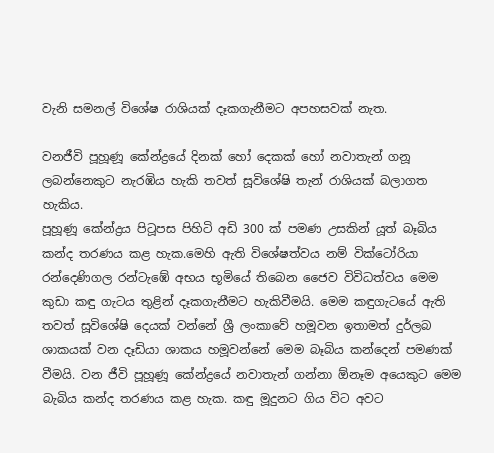වැනි සමනල් විශේෂ රාශියක් දෑකගැනීමට අපහසවක් නැත.

වනජීවි පූහූණූ කේන්ද්‍රයේ දිනක් හෝ දෙකක් හෝ නවාතැන් ගනූ ලබන්නෙකුට නැරඹිය හැකි තවත් සූවිශේෂි තැන් රාශියක් බලාගත හැකිය.
පූහූණූ කේන්ද්‍රය පිටූපස පිහිටි අඩි 300 ක් පමණ උසකින් යූත් බෑබිය කන්ද තරණය කළ හැක.මෙහි ඇති විශේෂත්වය නම් වික්ටෝරියා රන්දෙණිගල රන්ටැඹේ අභය භූමියේ තිබෙන ජෛව විවිධත්වය මෙම කුඩා කඳු ගැටය තුළින් දෑකගැනීමට හැකිවීමයි. මෙම කඳුගැටයේ ඇති තවත් සූවිශේෂි දෙයක් වන්නේ ශ්‍රී ලංකාවේ හමූවන ඉතාමත් දුර්ලබ ශාකයක් වන දෑඩියා ශාකය හමූවන්නේ මෙම බෑබිය කන්දෙන් පමණක් වීමයි. වන ජීවි පූහූණූ කේන්ද්‍රයේ නවාතැන් ගන්නා ඕනෑම අයෙකුට මෙම බැබිය කන්ද තරණය කළ හැක. කඳු මූදුනට ගිය විට අවට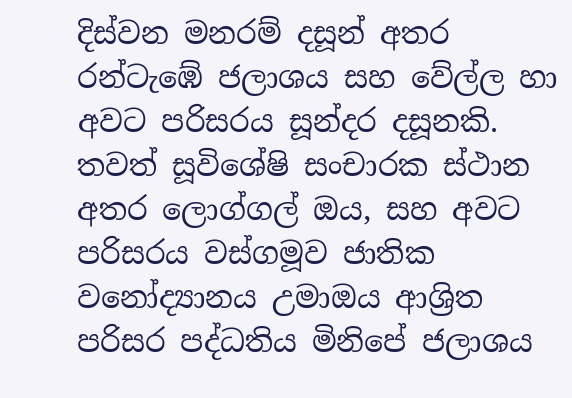දිස්වන මනරම් දසූන් අතර රන්ටැඹේ ජලාශය සහ වේල්ල හා අවට පරිසරය සූන්දර දසූනකි. තවත් සූවිශේෂි සංචාරක ස්ථාන අතර ලොග්ගල් ඔය, සහ අවට පරිසරය වස්ගමූව ජාතික වනෝද්‍යානය උමාඔය ආශ්‍රිත පරිසර පද්ධතිය මිනිපේ ජලාශය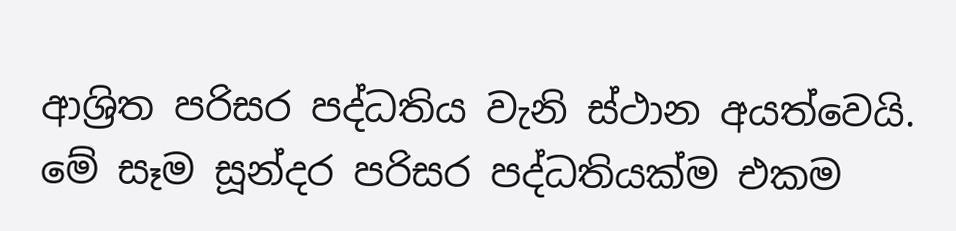ආශ්‍රිත පරිසර පද්ධතිය වැනි ස්ථාන අයත්වෙයි. මේ සෑම සූන්දර පරිසර පද්ධතියක්ම එකම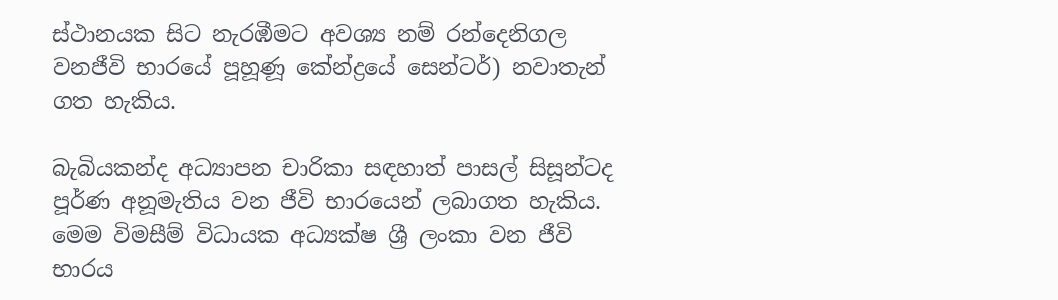ස්ථානයක සිට නැරඹීමට අවශ්‍ය නම් රන්දෙනිගල වනජීවි භාරයේ පූහූණූ කේන්ද්‍රයේ සෙන්ටර්) නවාතැන් ගත හැකිය.

බැබියකන්ද අධ්‍යාපන චාරිකා සඳහාත් පාසල් සිසූන්ටද පූර්ණ අනූමැතිය වන ජීවි භාරයෙන් ලබාගත හැකිය. මෙම විමසීම් විධායක අධ්‍යක්ෂ ශ්‍රී ලංකා වන ජීවි භාරය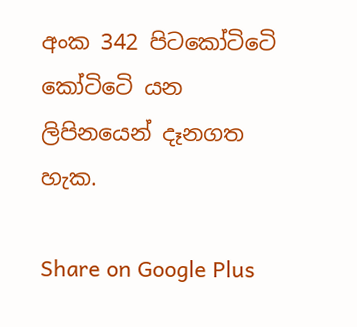අංක 342 පිටකෝටිටෙි කෝටිටෙි යන ලිපිනයෙන් දෑනගත හැක.

Share on Google Plus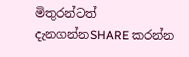මිතුරන්ටත් දැනගන්නSHARE කරන්න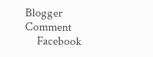Blogger Comment
    Facebook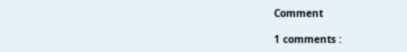Comment

1 comments :